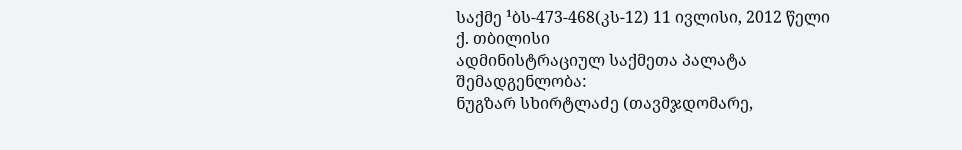საქმე ¹ბს-473-468(კს-12) 11 ივლისი, 2012 წელი
ქ. თბილისი
ადმინისტრაციულ საქმეთა პალატა
შემადგენლობა:
ნუგზარ სხირტლაძე (თავმჯდომარე,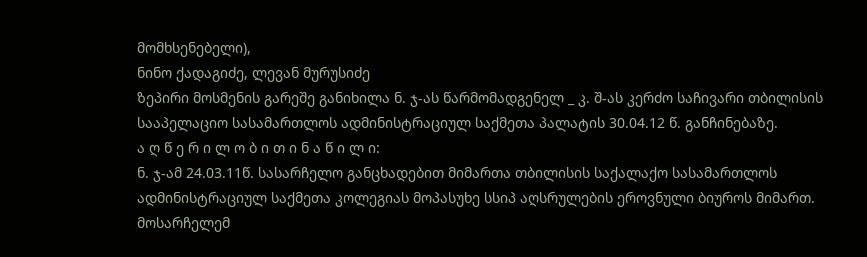მომხსენებელი),
ნინო ქადაგიძე, ლევან მურუსიძე
ზეპირი მოსმენის გარეშე განიხილა ნ. ჯ-ას წარმომადგენელ _ კ. შ-ას კერძო საჩივარი თბილისის სააპელაციო სასამართლოს ადმინისტრაციულ საქმეთა პალატის 30.04.12 წ. განჩინებაზე.
ა ღ წ ე რ ი ლ ო ბ ი თ ი ნ ა წ ი ლ ი:
ნ. ჯ-ამ 24.03.11წ. სასარჩელო განცხადებით მიმართა თბილისის საქალაქო სასამართლოს ადმინისტრაციულ საქმეთა კოლეგიას მოპასუხე სსიპ აღსრულების ეროვნული ბიუროს მიმართ. მოსარჩელემ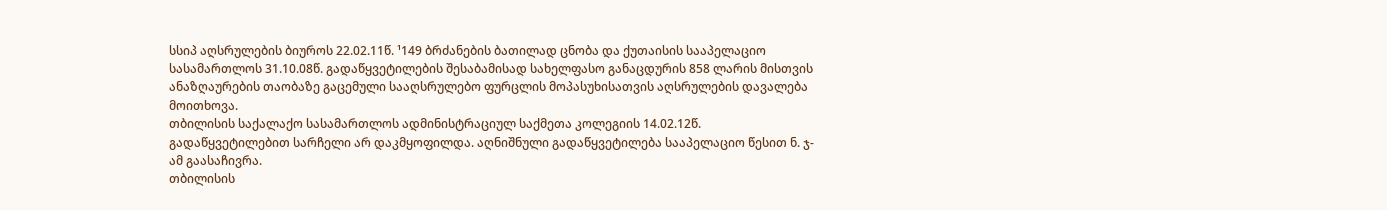სსიპ აღსრულების ბიუროს 22.02.11წ. ¹149 ბრძანების ბათილად ცნობა და ქუთაისის სააპელაციო სასამართლოს 31.10.08წ. გადაწყვეტილების შესაბამისად სახელფასო განაცდურის 858 ლარის მისთვის ანაზღაურების თაობაზე გაცემული სააღსრულებო ფურცლის მოპასუხისათვის აღსრულების დავალება მოითხოვა.
თბილისის საქალაქო სასამართლოს ადმინისტრაციულ საქმეთა კოლეგიის 14.02.12წ. გადაწყვეტილებით სარჩელი არ დაკმყოფილდა. აღნიშნული გადაწყვეტილება სააპელაციო წესით ნ. ჯ-ამ გაასაჩივრა.
თბილისის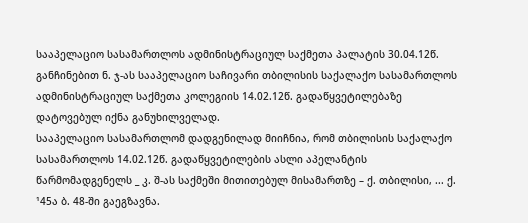სააპელაციო სასამართლოს ადმინისტრაციულ საქმეთა პალატის 30.04.12წ. განჩინებით ნ. ჯ-ას სააპელაციო საჩივარი თბილისის საქალაქო სასამართლოს ადმინისტრაციულ საქმეთა კოლეგიის 14.02.12წ. გადაწყვეტილებაზე დატოვებულ იქნა განუხილველად.
სააპელაციო სასამართლომ დადგენილად მიიჩნია, რომ თბილისის საქალაქო სასამართლოს 14.02.12წ. გადაწყვეტილების ასლი აპელანტის წარმომადგენელს _ კ. შ-ას საქმეში მითითებულ მისამართზე – ქ. თბილისი, ... ქ. ¹45ა ბ. 48-ში გაეგზავნა.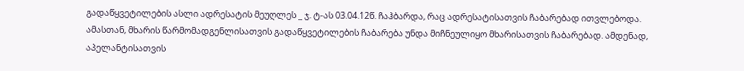გადაწყვეტილების ასლი ადრესატის მეუღლეს _ ჯ. ტ-ას 03.04.12წ. ჩაჰბარდა, რაც ადრესატისათვის ჩაბარებად ითვლებოდა. ამასთან, მხარის წარმომადგენლისათვის გადაწყვეტილების ჩაბარება უნდა მიჩნეულიყო მხარისათვის ჩაბარებად. ამდენად, აპელანტისათვის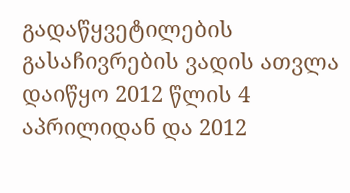გადაწყვეტილების გასაჩივრების ვადის ათვლა დაიწყო 2012 წლის 4 აპრილიდან და 2012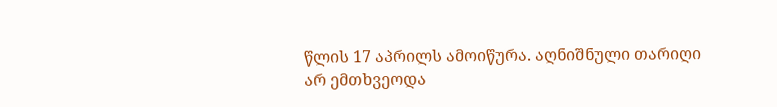წლის 17 აპრილს ამოიწურა. აღნიშნული თარიღი არ ემთხვეოდა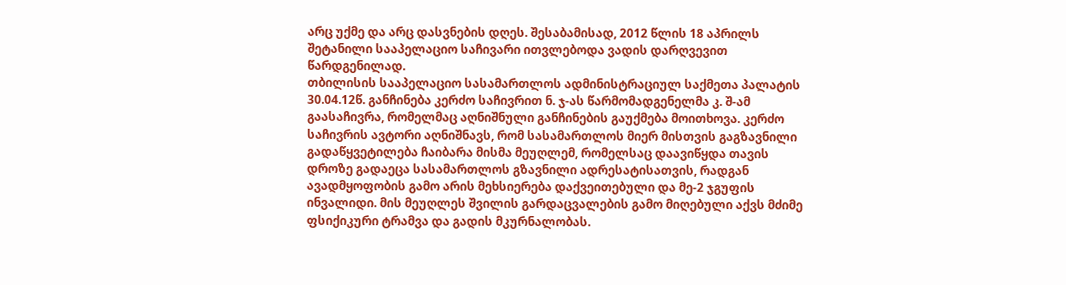არც უქმე და არც დასვნების დღეს. შესაბამისად, 2012 წლის 18 აპრილს შეტანილი სააპელაციო საჩივარი ითვლებოდა ვადის დარღვევით წარდგენილად.
თბილისის სააპელაციო სასამართლოს ადმინისტრაციულ საქმეთა პალატის 30.04.12წ. განჩინება კერძო საჩივრით ნ. ჯ-ას წარმომადგენელმა კ. შ-ამ გაასაჩივრა, რომელმაც აღნიშნული განჩინების გაუქმება მოითხოვა. კერძო საჩივრის ავტორი აღნიშნავს, რომ სასამართლოს მიერ მისთვის გაგზავნილი გადაწყვეტილება ჩაიბარა მისმა მეუღლემ, რომელსაც დაავიწყდა თავის დროზე გადაეცა სასამართლოს გზავნილი ადრესატისათვის, რადგან ავადმყოფობის გამო არის მეხსიერება დაქვეითებული და მე-2 ჯგუფის ინვალიდი. მის მეუღლეს შვილის გარდაცვალების გამო მიღებული აქვს მძიმე ფსიქიკური ტრამვა და გადის მკურნალობას.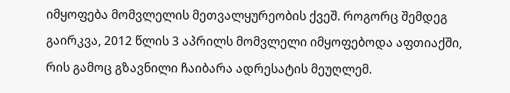იმყოფება მომვლელის მეთვალყურეობის ქვეშ. როგორც შემდეგ გაირკვა, 2012 წლის 3 აპრილს მომვლელი იმყოფებოდა აფთიაქში, რის გამოც გზავნილი ჩაიბარა ადრესატის მეუღლემ.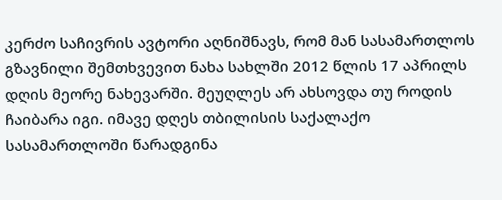კერძო საჩივრის ავტორი აღნიშნავს, რომ მან სასამართლოს გზავნილი შემთხვევით ნახა სახლში 2012 წლის 17 აპრილს დღის მეორე ნახევარში. მეუღლეს არ ახსოვდა თუ როდის ჩაიბარა იგი. იმავე დღეს თბილისის საქალაქო სასამართლოში წარადგინა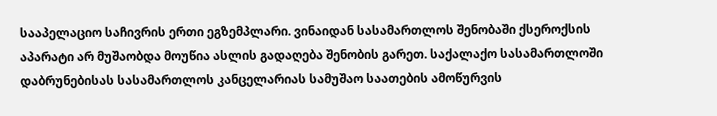სააპელაციო საჩივრის ერთი ეგზემპლარი. ვინაიდან სასამართლოს შენობაში ქსეროქსის აპარატი არ მუშაობდა მოუწია ასლის გადაღება შენობის გარეთ. საქალაქო სასამართლოში დაბრუნებისას სასამართლოს კანცელარიას სამუშაო საათების ამოწურვის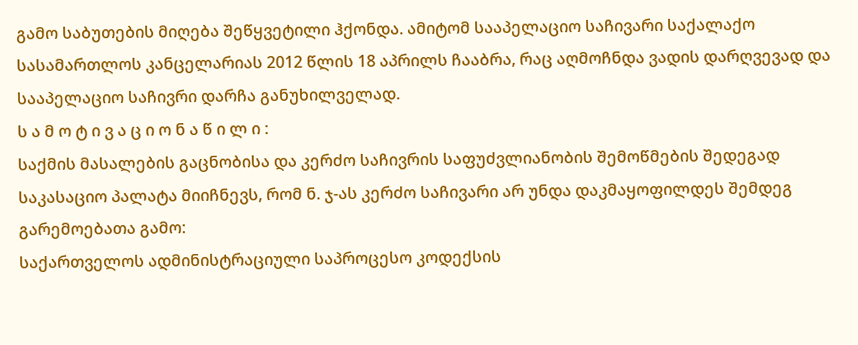გამო საბუთების მიღება შეწყვეტილი ჰქონდა. ამიტომ სააპელაციო საჩივარი საქალაქო სასამართლოს კანცელარიას 2012 წლის 18 აპრილს ჩააბრა, რაც აღმოჩნდა ვადის დარღვევად და სააპელაციო საჩივრი დარჩა განუხილველად.
ს ა მ ო ტ ი ვ ა ც ი ო ნ ა წ ი ლ ი :
საქმის მასალების გაცნობისა და კერძო საჩივრის საფუძვლიანობის შემოწმების შედეგად საკასაციო პალატა მიიჩნევს, რომ ნ. ჯ-ას კერძო საჩივარი არ უნდა დაკმაყოფილდეს შემდეგ გარემოებათა გამო:
საქართველოს ადმინისტრაციული საპროცესო კოდექსის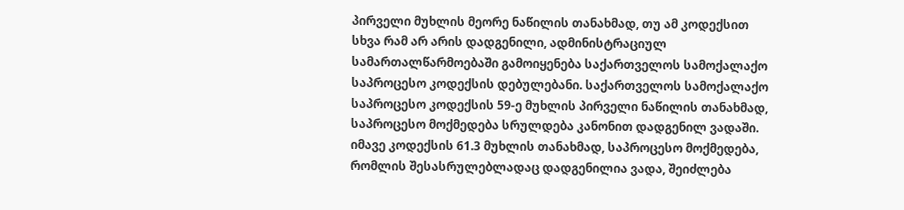პირველი მუხლის მეორე ნაწილის თანახმად, თუ ამ კოდექსით სხვა რამ არ არის დადგენილი, ადმინისტრაციულ სამართალწარმოებაში გამოიყენება საქართველოს სამოქალაქო საპროცესო კოდექსის დებულებანი. საქართველოს სამოქალაქო საპროცესო კოდექსის 59-ე მუხლის პირველი ნაწილის თანახმად, საპროცესო მოქმედება სრულდება კანონით დადგენილ ვადაში. იმავე კოდექსის 61.3 მუხლის თანახმად, საპროცესო მოქმედება, რომლის შესასრულებლადაც დადგენილია ვადა, შეიძლება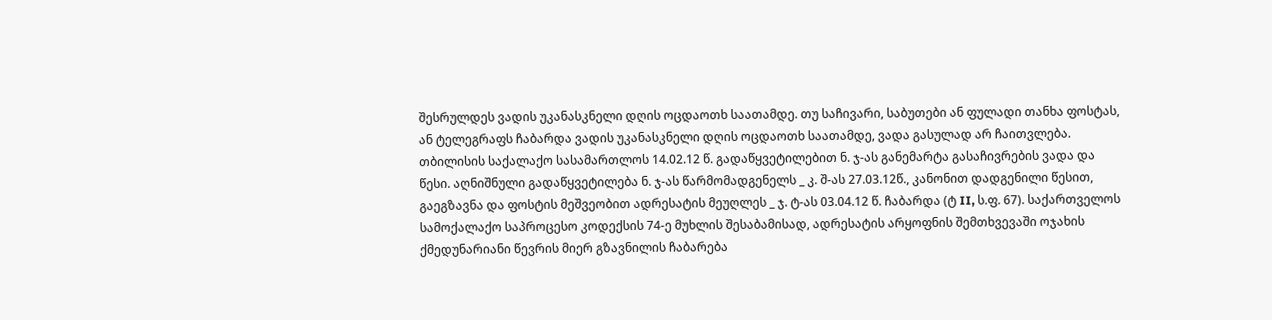შესრულდეს ვადის უკანასკნელი დღის ოცდაოთხ საათამდე. თუ საჩივარი, საბუთები ან ფულადი თანხა ფოსტას, ან ტელეგრაფს ჩაბარდა ვადის უკანასკნელი დღის ოცდაოთხ საათამდე, ვადა გასულად არ ჩაითვლება. თბილისის საქალაქო სასამართლოს 14.02.12 წ. გადაწყვეტილებით ნ. ჯ-ას განემარტა გასაჩივრების ვადა და წესი. აღნიშნული გადაწყვეტილება ნ. ჯ-ას წარმომადგენელს _ კ. შ-ას 27.03.12წ., კანონით დადგენილი წესით, გაეგზავნა და ფოსტის მეშვეობით ადრესატის მეუღლეს _ ჯ. ტ-ას 03.04.12 წ. ჩაბარდა (ტ II, ს.ფ. 67). საქართველოს სამოქალაქო საპროცესო კოდექსის 74-ე მუხლის შესაბამისად, ადრესატის არყოფნის შემთხვევაში ოჯახის ქმედუნარიანი წევრის მიერ გზავნილის ჩაბარება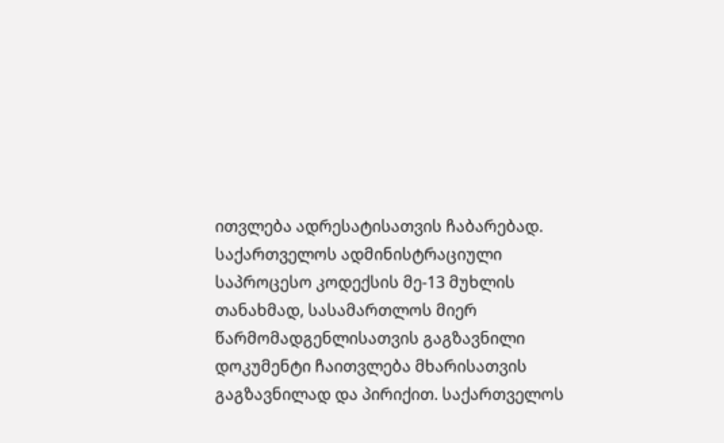ითვლება ადრესატისათვის ჩაბარებად. საქართველოს ადმინისტრაციული საპროცესო კოდექსის მე-13 მუხლის თანახმად, სასამართლოს მიერ წარმომადგენლისათვის გაგზავნილი დოკუმენტი ჩაითვლება მხარისათვის გაგზავნილად და პირიქით. საქართველოს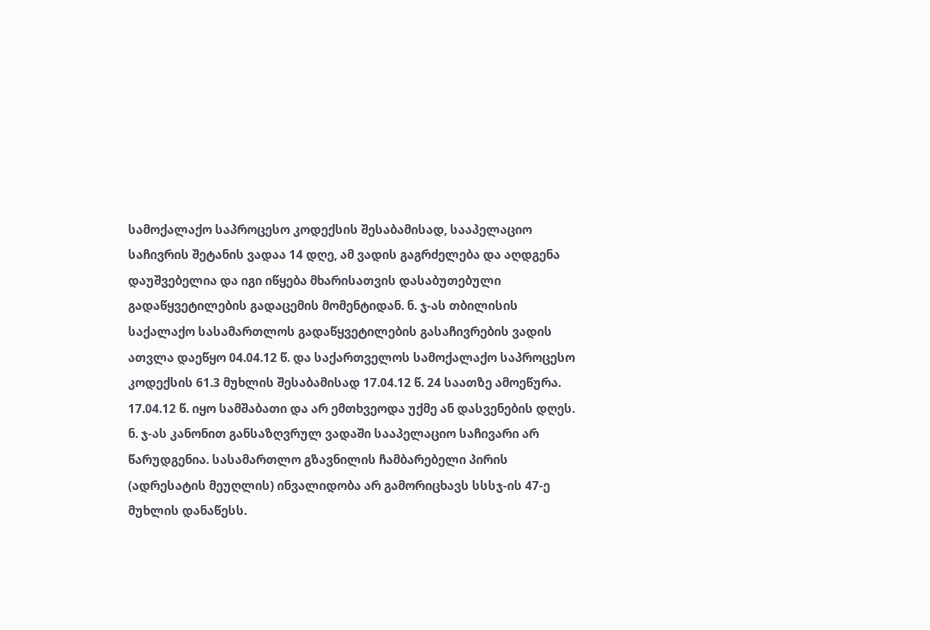სამოქალაქო საპროცესო კოდექსის შესაბამისად, სააპელაციო საჩივრის შეტანის ვადაა 14 დღე, ამ ვადის გაგრძელება და აღდგენა დაუშვებელია და იგი იწყება მხარისათვის დასაბუთებული გადაწყვეტილების გადაცემის მომენტიდან. ნ. ჯ-ას თბილისის საქალაქო სასამართლოს გადაწყვეტილების გასაჩივრების ვადის ათვლა დაეწყო 04.04.12 წ. და საქართველოს სამოქალაქო საპროცესო კოდექსის 61.3 მუხლის შესაბამისად 17.04.12 წ. 24 საათზე ამოეწურა. 17.04.12 წ. იყო სამშაბათი და არ ემთხვეოდა უქმე ან დასვენების დღეს. ნ. ჯ-ას კანონით განსაზღვრულ ვადაში სააპელაციო საჩივარი არ წარუდგენია. სასამართლო გზავნილის ჩამბარებელი პირის (ადრესატის მეუღლის) ინვალიდობა არ გამორიცხავს სსსჯ-ის 47-ე მუხლის დანაწესს.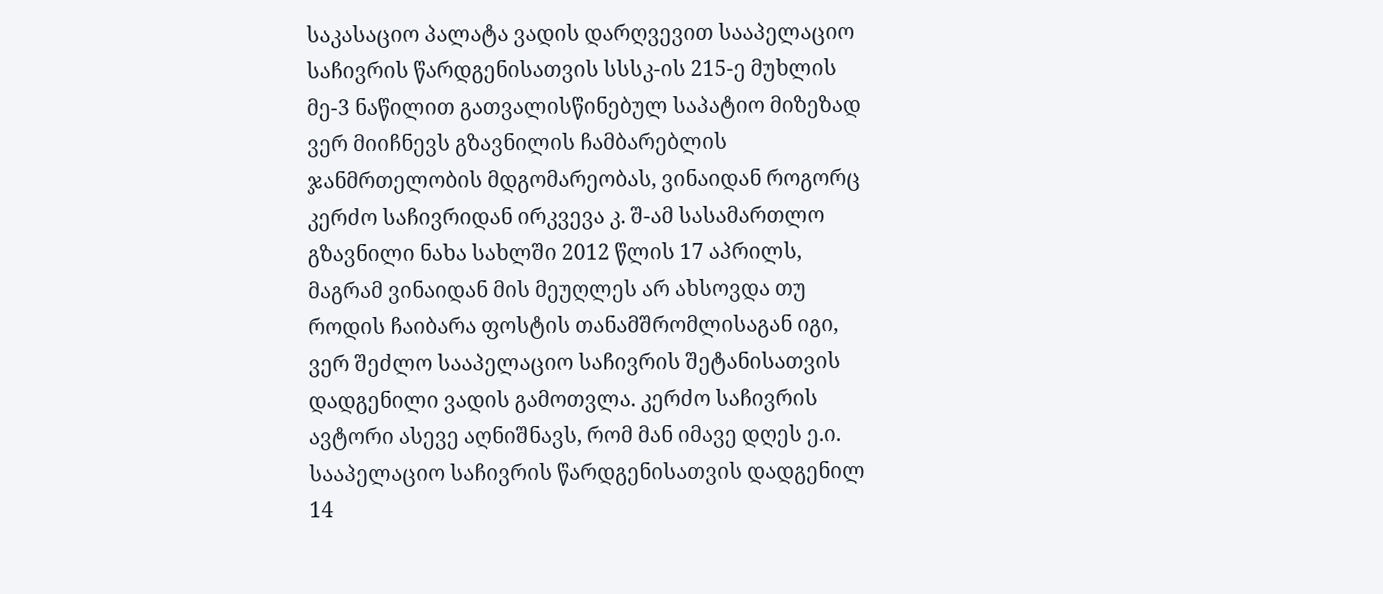საკასაციო პალატა ვადის დარღვევით სააპელაციო საჩივრის წარდგენისათვის სსსკ-ის 215-ე მუხლის მე-3 ნაწილით გათვალისწინებულ საპატიო მიზეზად ვერ მიიჩნევს გზავნილის ჩამბარებლის ჯანმრთელობის მდგომარეობას, ვინაიდან როგორც კერძო საჩივრიდან ირკვევა კ. შ-ამ სასამართლო გზავნილი ნახა სახლში 2012 წლის 17 აპრილს, მაგრამ ვინაიდან მის მეუღლეს არ ახსოვდა თუ როდის ჩაიბარა ფოსტის თანამშრომლისაგან იგი, ვერ შეძლო სააპელაციო საჩივრის შეტანისათვის დადგენილი ვადის გამოთვლა. კერძო საჩივრის ავტორი ასევე აღნიშნავს, რომ მან იმავე დღეს ე.ი. სააპელაციო საჩივრის წარდგენისათვის დადგენილ 14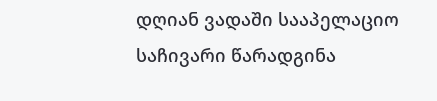დღიან ვადაში სააპელაციო საჩივარი წარადგინა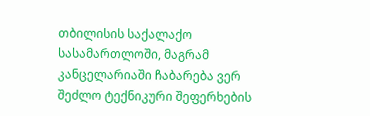თბილისის საქალაქო სასამართლოში, მაგრამ კანცელარიაში ჩაბარება ვერ შეძლო ტექნიკური შეფერხების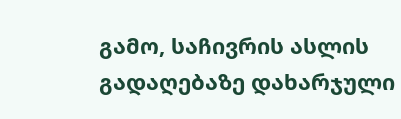გამო, საჩივრის ასლის გადაღებაზე დახარჯული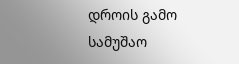დროის გამო სამუშაო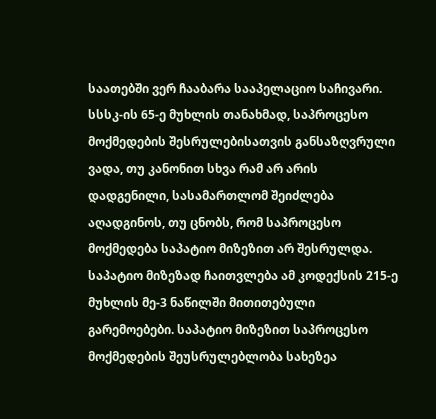საათებში ვერ ჩააბარა სააპელაციო საჩივარი. სსსკ-ის 65-ე მუხლის თანახმად, საპროცესო მოქმედების შესრულებისათვის განსაზღვრული ვადა, თუ კანონით სხვა რამ არ არის დადგენილი, სასამართლომ შეიძლება აღადგინოს, თუ ცნობს, რომ საპროცესო მოქმედება საპატიო მიზეზით არ შესრულდა. საპატიო მიზეზად ჩაითვლება ამ კოდექსის 215-ე მუხლის მე-3 ნაწილში მითითებული გარემოებები. საპატიო მიზეზით საპროცესო მოქმედების შეუსრულებლობა სახეზეა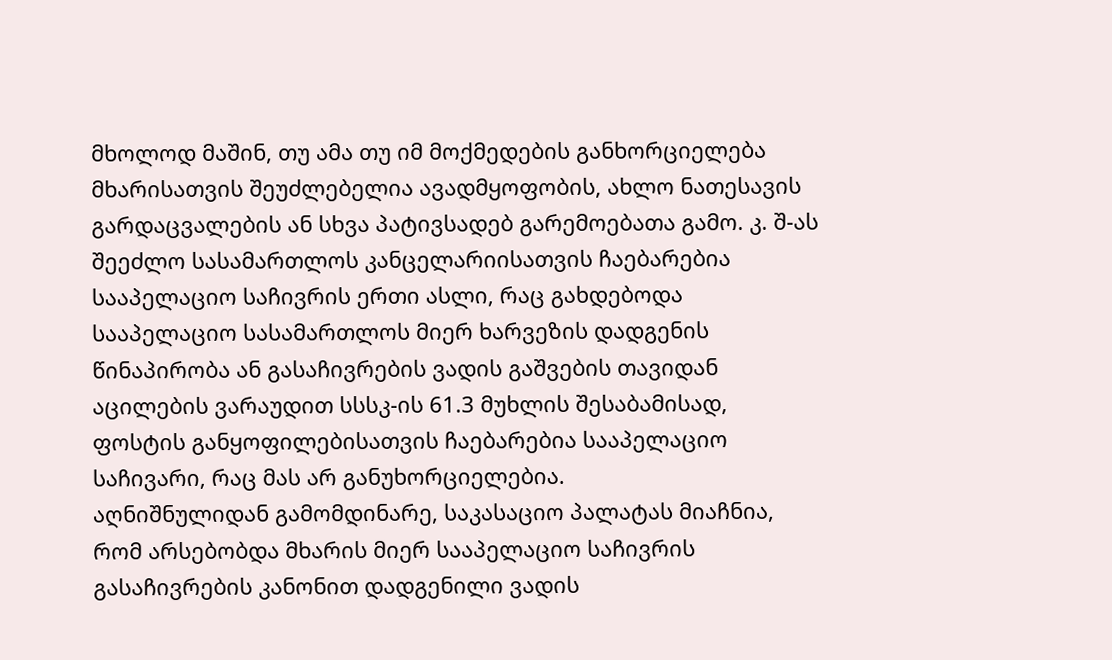მხოლოდ მაშინ, თუ ამა თუ იმ მოქმედების განხორციელება მხარისათვის შეუძლებელია ავადმყოფობის, ახლო ნათესავის გარდაცვალების ან სხვა პატივსადებ გარემოებათა გამო. კ. შ-ას შეეძლო სასამართლოს კანცელარიისათვის ჩაებარებია სააპელაციო საჩივრის ერთი ასლი, რაც გახდებოდა სააპელაციო სასამართლოს მიერ ხარვეზის დადგენის წინაპირობა ან გასაჩივრების ვადის გაშვების თავიდან აცილების ვარაუდით სსსკ-ის 61.3 მუხლის შესაბამისად, ფოსტის განყოფილებისათვის ჩაებარებია სააპელაციო საჩივარი, რაც მას არ განუხორციელებია.
აღნიშნულიდან გამომდინარე, საკასაციო პალატას მიაჩნია, რომ არსებობდა მხარის მიერ სააპელაციო საჩივრის გასაჩივრების კანონით დადგენილი ვადის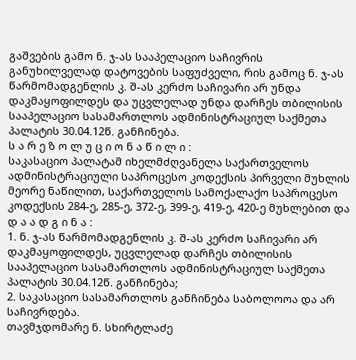გაშვების გამო ნ. ჯ-ას სააპელაციო საჩივრის განუხილველად დატოვების საფუძველი, რის გამოც ნ. ჯ-ას წარმომადგენლის კ. შ-ას კერძო საჩივარი არ უნდა დაკმაყოფილდეს და უცვლელად უნდა დარჩეს თბილისის სააპელაციო სასამართლოს ადმინისტრაციულ საქმეთა პალატის 30.04.12წ. განჩინება.
ს ა რ ე ზ ო ლ უ ც ი ო ნ ა წ ი ლ ი :
საკასაციო პალატამ იხელმძღვანელა საქართველოს ადმინისტრაციული საპროცესო კოდექსის პირველი მუხლის მეორე ნაწილით, საქართველოს სამოქალაქო საპროცესო კოდექსის 284-ე, 285-ე, 372-ე, 399-ე, 419-ე, 420-ე მუხლებით და
დ ა ა დ გ ი ნ ა :
1. ნ. ჯ-ას წარმომადგენლის კ. შ-ას კერძო საჩივარი არ დაკმაყოფილდეს, უცვლელად დარჩეს თბილისის სააპელაციო სასამართლოს ადმინისტრაციულ საქმეთა პალატის 30.04.12წ. განჩინება;
2. საკასაციო სასამართლოს განჩინება საბოლოოა და არ საჩივრდება.
თავმჯდომარე ნ. სხირტლაძე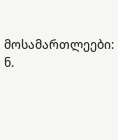მოსამართლეები: ნ.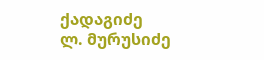ქადაგიძე
ლ. მურუსიძე